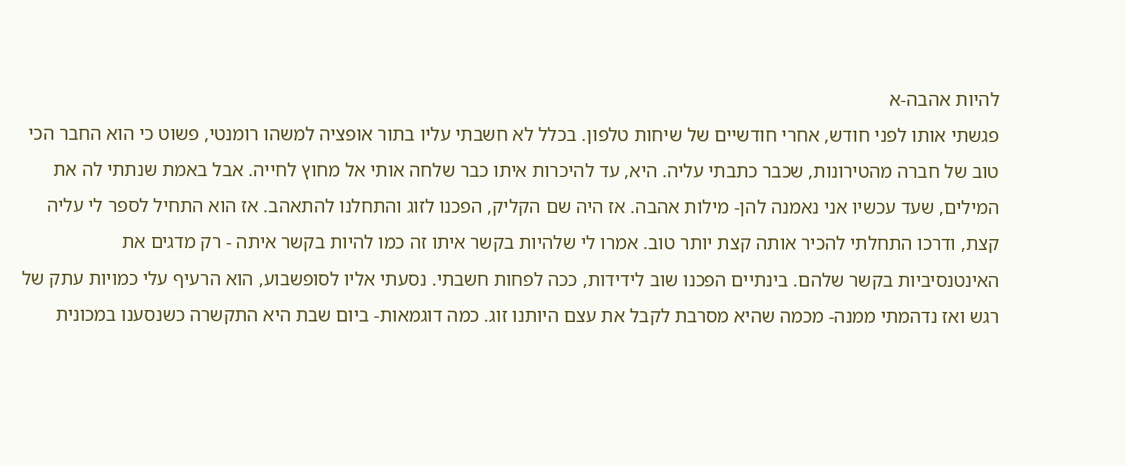להיות אהבה-א
פגשתי אותו לפני חודש, אחרי חודשיים של שיחות טלפון. בכלל לא חשבתי עליו בתור אופציה למשהו רומנטי, פשוט כי הוא החבר הכי טוב של חברה מהטירונות, שכבר כתבתי עליה. היא, עד להיכרות איתו כבר שלחה אותי אל מחוץ לחייה. אבל באמת שנתתי לה את המילים, שעד עכשיו אני נאמנה להן- מילות אהבה. אז היה שם הקליק, הפכנו לזוג והתחלנו להתאהב. אז הוא התחיל לספר לי עליה קצת, ודרכו התחלתי להכיר אותה קצת יותר טוב. אמרו לי שלהיות בקשר איתו זה כמו להיות בקשר איתה - רק מדגים את האינטנסיביות בקשר שלהם. בינתיים הפכנו שוב לידידות, ככה לפחות חשבתי. נסעתי אליו לסופשבוע, הוא הרעיף עלי כמויות עתק של רגש ואז נדהמתי ממנה- מכמה שהיא מסרבת לקבל את עצם היותנו זוג. כמה דוגמאות- ביום שבת היא התקשרה כשנסענו במכונית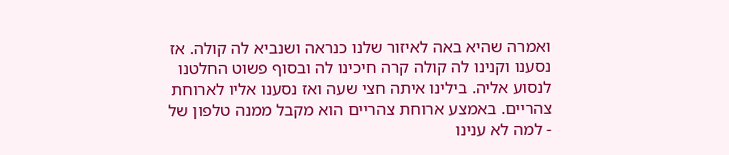ואמרה שהיא באה לאיזור שלנו כנראה ושנביא לה קולה. אז נסענו וקנינו לה קולה קרה חיכינו לה ובסוף פשוט החלטנו לנסוע אליה. בילינו איתה חצי שעה ואז נסענו אליו לארוחת צהריים. באמצע ארוחת צהריים הוא מקבל ממנה טלפון של - למה לא ענינו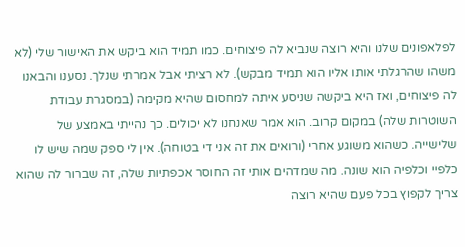לפלאפונים שלנו והיא רוצה שנביא לה פיצוחים. כמו תמיד הוא ביקש את האישור שלי (לא משהו שהרגלתי אותו אליו הוא תמיד מבקש). לא רציתי אבל אמרתי שנלך. נסענו והבאנו לה פיצוחים, ואז היא ביקשה שניסע איתה למחסום שהיא מקימה (במסגרת עבודת השוטרות שלה) במקום קרוב. הוא אמר שאנחנו לא יכולים. כך נהייתי באמצע של שלישייה. כשהוא משוגע אחרי (ורואים את זה אני די בטוחה). אין לי ספק שמה שיש לו כלפיי וכלפיה הוא שונה. מה שמדהים אותי זה החוסר אכפתיות שלה, זה שברור לה שהוא צריך לקפוץ בכל פעם שהיא רוצה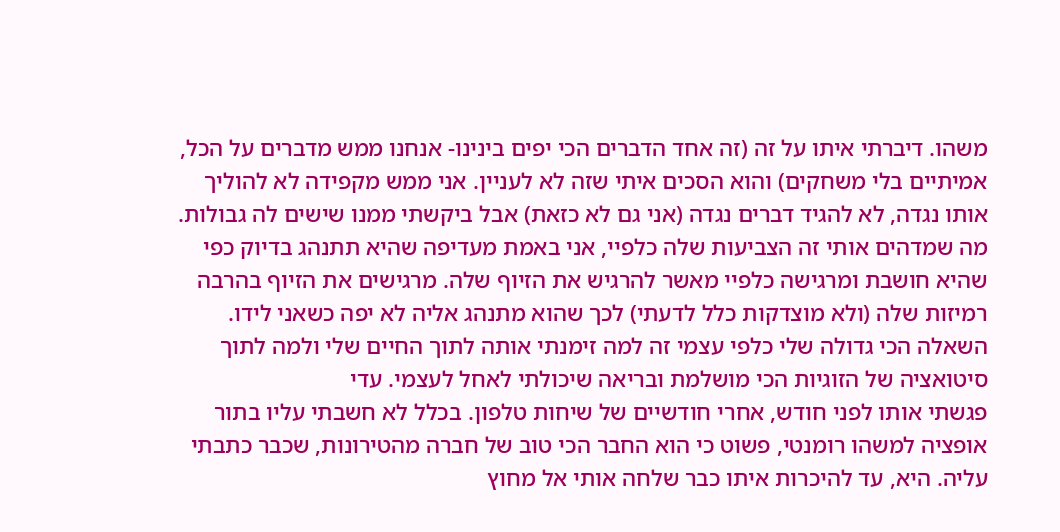משהו. דיברתי איתו על זה (זה אחד הדברים הכי יפים בינינו- אנחנו ממש מדברים על הכל, אמיתיים בלי משחקים) והוא הסכים איתי שזה לא לעניין. אני ממש מקפידה לא להוליך אותו נגדה, לא להגיד דברים נגדה (אני גם לא כזאת) אבל ביקשתי ממנו שישים לה גבולות. מה שמדהים אותי זה הצביעות שלה כלפיי, אני באמת מעדיפה שהיא תתנהג בדיוק כפי שהיא חושבת ומרגישה כלפיי מאשר להרגיש את הזיוף שלה. מרגישים את הזיוף בהרבה רמיזות שלה (ולא מוצדקות כלל לדעתי) לכך שהוא מתנהג אליה לא יפה כשאני לידו. השאלה הכי גדולה שלי כלפי עצמי זה למה זימנתי אותה לתוך החיים שלי ולמה לתוך סיטואציה של הזוגיות הכי מושלמת ובריאה שיכולתי לאחל לעצמי. עדי
פגשתי אותו לפני חודש, אחרי חודשיים של שיחות טלפון. בכלל לא חשבתי עליו בתור אופציה למשהו רומנטי, פשוט כי הוא החבר הכי טוב של חברה מהטירונות, שכבר כתבתי עליה. היא, עד להיכרות איתו כבר שלחה אותי אל מחוץ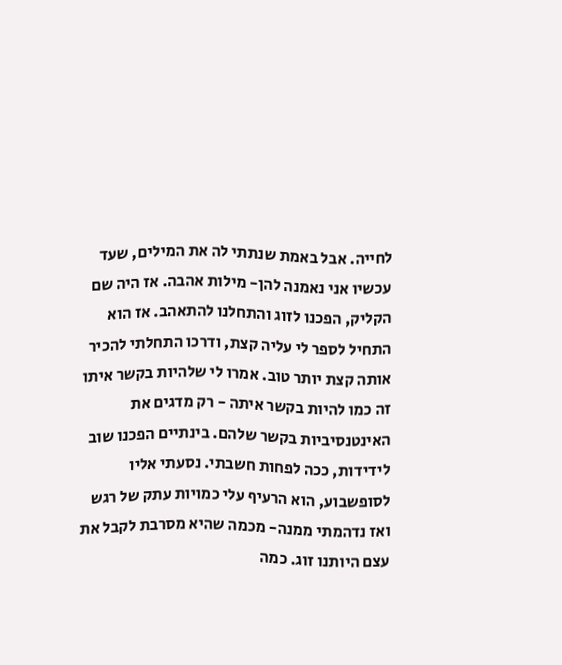לחייה. אבל באמת שנתתי לה את המילים, שעד עכשיו אני נאמנה להן- מילות אהבה. אז היה שם הקליק, הפכנו לזוג והתחלנו להתאהב. אז הוא התחיל לספר לי עליה קצת, ודרכו התחלתי להכיר אותה קצת יותר טוב. אמרו לי שלהיות בקשר איתו זה כמו להיות בקשר איתה - רק מדגים את האינטנסיביות בקשר שלהם. בינתיים הפכנו שוב לידידות, ככה לפחות חשבתי. נסעתי אליו לסופשבוע, הוא הרעיף עלי כמויות עתק של רגש ואז נדהמתי ממנה- מכמה שהיא מסרבת לקבל את עצם היותנו זוג. כמה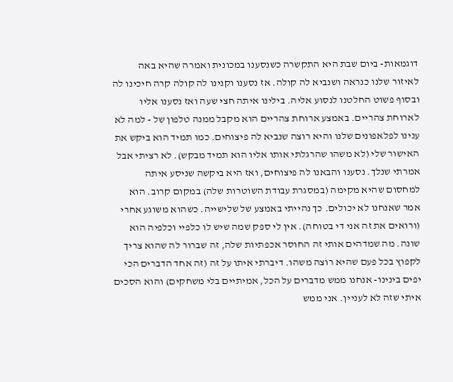דוגמאות- ביום שבת היא התקשרה כשנסענו במכונית ואמרה שהיא באה לאיזור שלנו כנראה ושנביא לה קולה. אז נסענו וקנינו לה קולה קרה חיכינו לה ובסוף פשוט החלטנו לנסוע אליה. בילינו איתה חצי שעה ואז נסענו אליו לארוחת צהריים. באמצע ארוחת צהריים הוא מקבל ממנה טלפון של - למה לא ענינו לפלאפונים שלנו והיא רוצה שנביא לה פיצוחים. כמו תמיד הוא ביקש את האישור שלי (לא משהו שהרגלתי אותו אליו הוא תמיד מבקש). לא רציתי אבל אמרתי שנלך. נסענו והבאנו לה פיצוחים, ואז היא ביקשה שניסע איתה למחסום שהיא מקימה (במסגרת עבודת השוטרות שלה) במקום קרוב. הוא אמר שאנחנו לא יכולים. כך נהייתי באמצע של שלישייה. כשהוא משוגע אחרי (ורואים את זה אני די בטוחה). אין לי ספק שמה שיש לו כלפיי וכלפיה הוא שונה. מה שמדהים אותי זה החוסר אכפתיות שלה, זה שברור לה שהוא צריך לקפוץ בכל פעם שהיא רוצה משהו. דיברתי איתו על זה (זה אחד הדברים הכי יפים בינינו- אנחנו ממש מדברים על הכל, אמיתיים בלי משחקים) והוא הסכים איתי שזה לא לעניין. אני ממש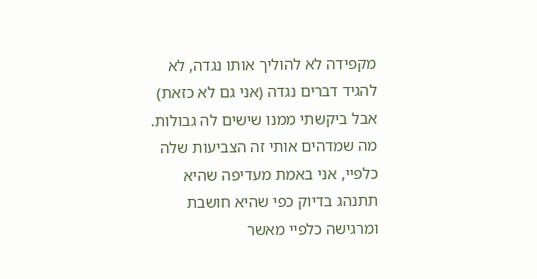מקפידה לא להוליך אותו נגדה, לא להגיד דברים נגדה (אני גם לא כזאת) אבל ביקשתי ממנו שישים לה גבולות. מה שמדהים אותי זה הצביעות שלה כלפיי, אני באמת מעדיפה שהיא תתנהג בדיוק כפי שהיא חושבת ומרגישה כלפיי מאשר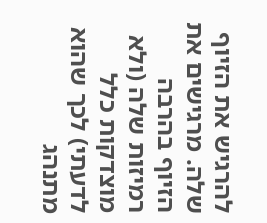להרגיש את הזיוף שלה. מרגישים את הזיוף בהרבה רמיזות שלה (ולא מוצדקות כלל לדעתי) לכך שהוא מתנהג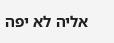אליה לא יפה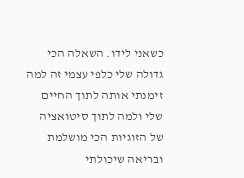כשאני לידו. השאלה הכי גדולה שלי כלפי עצמי זה למה זימנתי אותה לתוך החיים שלי ולמה לתוך סיטואציה של הזוגיות הכי מושלמת ובריאה שיכולתי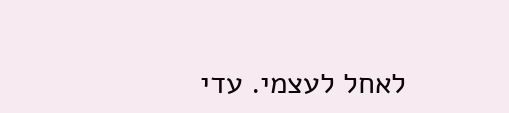לאחל לעצמי. עדי